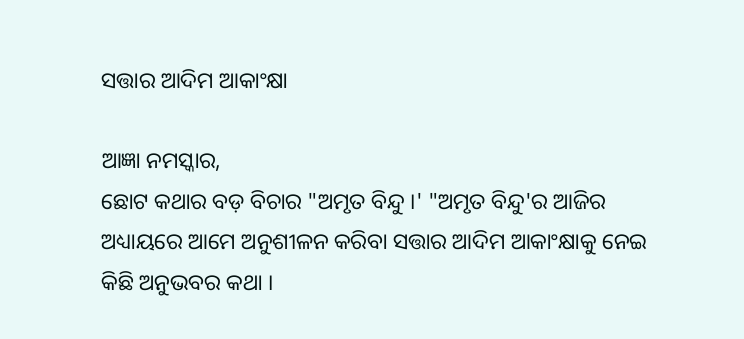ସତ୍ତାର ଆଦିମ ଆକାଂକ୍ଷା

ଆଜ୍ଞା ନମସ୍କାର,
ଛୋଟ କଥାର ବଡ଼ ବିଚାର "ଅମୃତ ବିନ୍ଦୁ ।' "ଅମୃତ ବିନ୍ଦୁ'ର ଆଜିର ଅଧ୍ୟାୟରେ ଆମେ ଅନୁଶୀଳନ କରିବା ସତ୍ତାର ଆଦିମ ଆକାଂକ୍ଷାକୁ ନେଇ କିଛି ଅନୁଭବର କଥା ।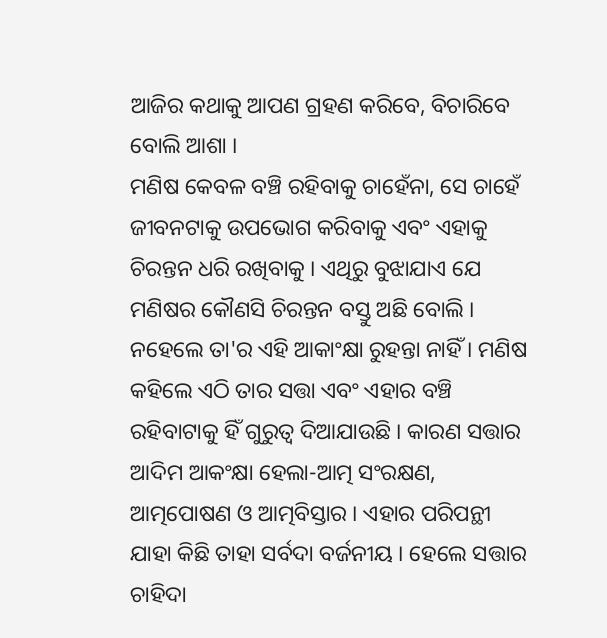ଆଜିର କଥାକୁ ଆପଣ ଗ୍ରହଣ କରିବେ, ବିଚାରିବେ ବୋଲି ଆଶା ।
ମଣିଷ କେବଳ ବଞ୍ଚି ରହିବାକୁ ଚାହେଁନା, ସେ ଚାହେଁ ଜୀବନଟାକୁ ଉପଭୋଗ କରିବାକୁ ଏବଂ ଏହାକୁ ଚିରନ୍ତନ ଧରି ରଖିବାକୁ । ଏଥିରୁ ବୁଝାଯାଏ ଯେ ମଣିଷର କୌଣସି ଚିରନ୍ତନ ବସ୍ତୁ ଅଛି ବୋଲି । ନହେଲେ ତା'ର ଏହି ଆକାଂକ୍ଷା ରୁହନ୍ତା ନାହିଁ । ମଣିଷ କହିଲେ ଏଠି ତାର ସତ୍ତା ଏବଂ ଏହାର ବଞ୍ଚି ରହିବାଟାକୁ ହିଁ ଗୁରୁତ୍ୱ ଦିଆଯାଉଛି । କାରଣ ସତ୍ତାର ଆଦିମ ଆକଂକ୍ଷା ହେଲା-ଆତ୍ମ ସଂରକ୍ଷଣ, ଆତ୍ମପୋଷଣ ଓ ଆତ୍ମବିସ୍ତାର । ଏହାର ପରିପନ୍ଥୀ ଯାହା କିଛି ତାହା ସର୍ବଦା ବର୍ଜନୀୟ । ହେଲେ ସତ୍ତାର ଚାହିଦା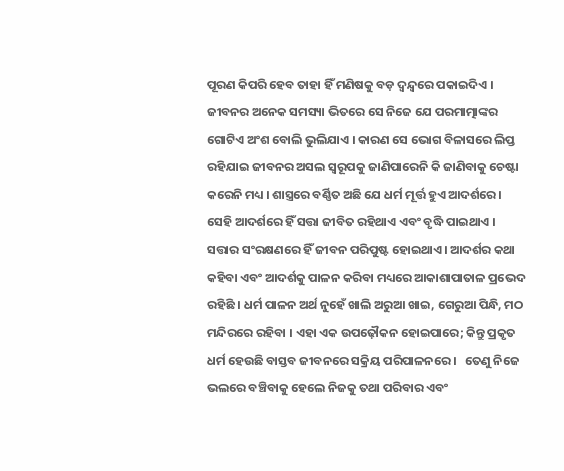ପୂରଣ କିପରି ହେବ ତାହା ହିଁ ମଣିଷକୁ ବଡ଼ ଦ୍ୱନ୍ଦ୍ୱରେ ପକାଇଦିଏ ।
ଜୀବନର ଅନେକ ସମସ୍ୟା ଭିତରେ ସେ ନିଜେ ଯେ ପରମାତ୍ମାଙ୍କର ଗୋଟିଏ ଅଂଶ ବୋଲି ଭୁଲିଯାଏ । କାରଣ ସେ ଭୋଗ ବିଳାସରେ ଲିପ୍ତ ରହିଯାଇ ଜୀବନର ଅସଲ ସ୍ୱରୂପକୁ ଜାଣିପାରେନି କି ଜାଣିବାକୁ ଚେଷ୍ଟା କରେନି ମଧ୍ୟ । ଶାସ୍ତ୍ରରେ ବର୍ଣ୍ଣିତ ଅଛି ଯେ ଧର୍ମ ମୂର୍ତ୍ତ ହୁଏ ଆଦର୍ଶରେ । ସେହି ଆଦର୍ଶରେ ହିଁ ସତ୍ତା ଜୀବିତ ରହିଥାଏ ଏବଂ ବୃଦ୍ଧି ପାଇଥାଏ । ସତ୍ତାର ସଂରକ୍ଷଣରେ ହିଁ ଜୀବନ ପରିପୁଷ୍ଟ ହୋଇଥାଏ । ଆଦର୍ଶର କଥା କହିବା ଏବଂ ଆଦର୍ଶକୁ ପାଳନ କରିବା ମଧ୍ୟରେ ଆକାଶାପାତାଳ ପ୍ରଭେଦ ରହିଛି । ଧର୍ମ ପାଳନ ଅର୍ଥ ନୁହେଁ ଖାଲି ଅରୁଆ ଖାଇ, ଗେରୁଆ ପିନ୍ଧି, ମଠ ମନ୍ଦିରରେ ରହିବା । ଏହା ଏକ ଉପଢ଼ୌକନ ହୋଇପାରେ; କିନ୍ତୁ ପ୍ରକୃତ ଧର୍ମ ହେଉଛି ବାସ୍ତବ ଜୀବନରେ ସକ୍ରିୟ ପରିପାଳନରେ ।   ତେଣୁ ନିଜେ  ଭଲରେ ବଞ୍ଚିବାକୁ ହେଲେ ନିଜକୁ ତଥା ପରିବାର ଏବଂ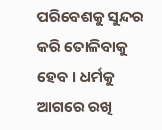ପରିବେଶକୁ ସୁନ୍ଦର କରି ତୋଳିବାକୁ ହେବ । ଧର୍ମକୁ ଆଗରେ ରଖି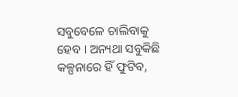ସବୁବେଳେ ଚାଲିବାକୁ ହେବ । ଅନ୍ୟଥା ସବୁକିଛି କଳ୍ପନାରେ ହିଁ ଫୁଟିବ,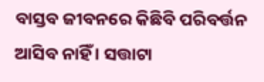ବାସ୍ତବ ଜୀବନରେ କିଛିବି ପରିବର୍ତ୍ତନ ଆସିବ ନାହିଁ । ସତ୍ତାଟା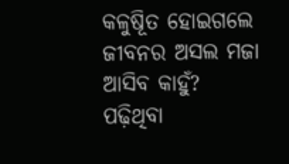କଳୁଷୂିତ ହୋଇଗଲେ ଜୀବନର ଅସଲ ମଜା ଆସିବ କାହୁଁ?
ପଢ଼ିଥିବା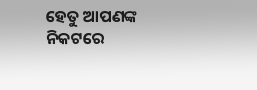ହେତୁ ଆପଣଙ୍କ ନିକଟରେ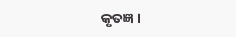କୃତଜ୍ଞ ।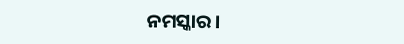ନମସ୍କାର ।